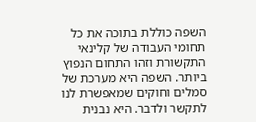השפה כוללת בתוכה את כל תחומי העבודה של קלינאי התקשורת וזהו התחום הנפוץ ביותר. השפה היא מערכת של סמלים וחוקים שמאפשרת לנו לתקשר ולדבר. היא נבנית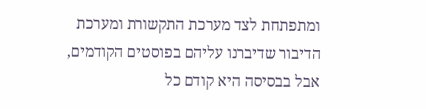ומתפתחת לצד מערכת התקשורת ומערכת הדיבור שדיברנו עליהם בפוסטים הקודמים, אבל בבסיסה היא קודם כל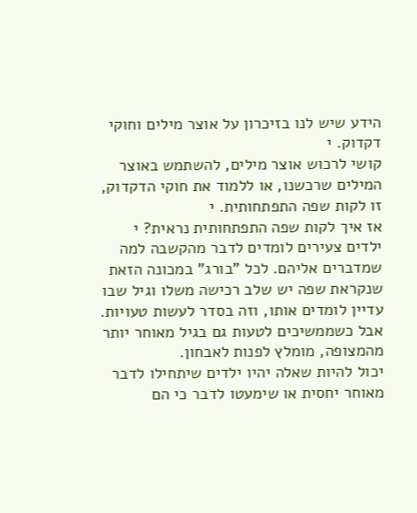הידע שיש לנו בזיכרון על אוצר מילים וחוקי דקדוק. י
קושי לרכוש אוצר מילים, להשתמש באוצר המילים שרכשנו, או ללמוד את חוקי הדקדוק,
זו לקות שפה התפתחותית. י
אז איך לקות שפה התפתחותית נראית? י
ילדים צעירים לומדים לדבר מהקשבה למה שמדברים אליהם. לכל "בורג" במכונה הזאת שנקראת שפה יש שלב רכישה משלו וגיל שבו עדיין לומדים אותו, וזה בסדר לעשות טעויות. אבל כשממשיכים לטעות גם בגיל מאוחר יותר מהמצופה, מומלץ לפנות לאבחון.
יכול להיות שאלה יהיו ילדים שיתחילו לדבר מאוחר יחסית או שימעטו לדבר כי הם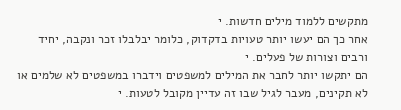מתקשים ללמוד מילים חדשות. י
אחר כך הם יעשו יותר טעויות בדקדוק, כלומר יבלבלו זכר ונקבה, יחיד ורבים וצורות של פעלים. י
הם יתקשו יותר לחבר את המילים למשפטים וידברו במשפטים לא שלמים או לא תקינים, מעבר לגיל שבו זה עדיין מקובל לטעות. י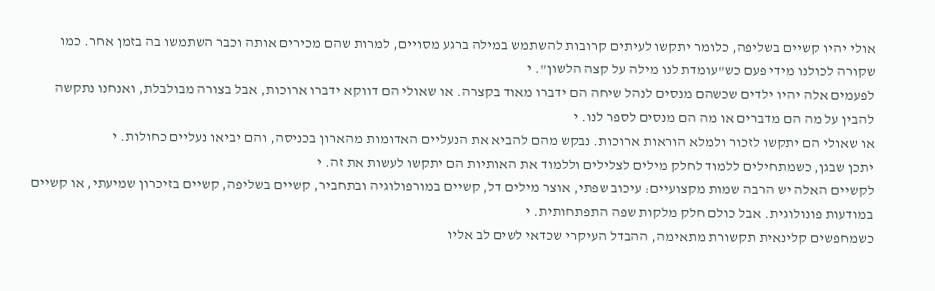אולי יהיו קשיים בשליפה, כלומר יתקשו לעיתים קרובות להשתמש במילה ברגע מסויים, למרות שהם מכירים אותה וכבר השתמשו בה בזמן אחר. כמו שקורה לכולנו מידי פעם כש"עומדת לנו מילה על קצה הלשון". י
לפעמים אלה יהיו ילדים שכשהם מנסים לנהל שיחה הם ידברו מאוד בקצרה. או שאולי הם דווקא ידברו ארוכות, אבל בצורה מבולבלת, ואנחנו נתקשה להבין על מה הם מדברים או מה הם מנסים לספר לנו. י
או שאולי הם יתקשו לזכור ולמלא הוראות ארוכות. נבקש מהם להביא את הנעליים האדומות מהארון בכניסה, והם יביאו נעליים כחולות. י
יתכן שבגן, כשמתחילים ללמוד לחלק מילים לצלילים וללמוד את האותיות הם יתקשו לעשות את זה. י
לקשיים האלה יש הרבה שמות מקצועיים: עיכוב שפתי, אוצר מילים דל, קשיים במורפולוגיה ובתחביר, קשיים בשליפה, קשיים בזיכרון שמיעתי, או קשיים במודעות פונולוגית. אבל כולם חלק מלקות שפה התפתחותית. י
כשמחפשים קלינאית תקשורת מתאימה, ההבדל העיקרי שכדאי לשים לב אליו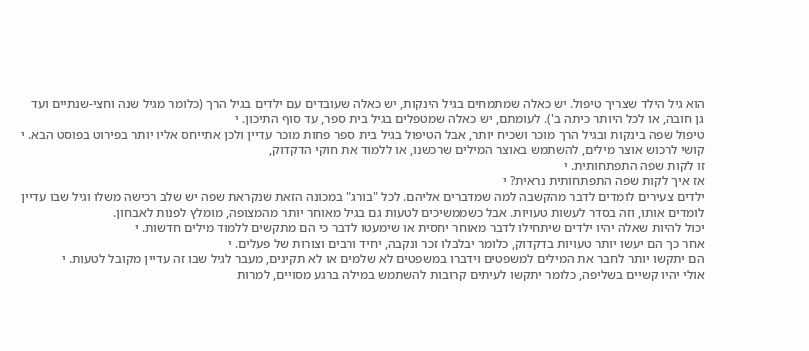הוא גיל הילד שצריך טיפול. יש כאלה שמתמחים בגיל הינקות, יש כאלה שעובדים עם ילדים בגיל הרך (כלומר מגיל שנה וחצי-שנתיים ועד גן חובה, או לכל היותר כיתה ב'). לעומתם, יש כאלה שמטפלים בגיל בית ספר, עד סוף התיכון. י
טיפול שפה בינקות ובגיל הרך מוכר ושכיח יותר, אבל הטיפול בגיל בית ספר פחות מוכר עדיין ולכן אתייחס אליו יותר בפירוט בפוסט הבא. י
קושי לרכוש אוצר מילים, להשתמש באוצר המילים שרכשנו, או ללמוד את חוקי הדקדוק,
זו לקות שפה התפתחותית. י
אז איך לקות שפה התפתחותית נראית? י
ילדים צעירים לומדים לדבר מהקשבה למה שמדברים אליהם. לכל "בורג" במכונה הזאת שנקראת שפה יש שלב רכישה משלו וגיל שבו עדיין לומדים אותו, וזה בסדר לעשות טעויות. אבל כשממשיכים לטעות גם בגיל מאוחר יותר מהמצופה, מומלץ לפנות לאבחון.
יכול להיות שאלה יהיו ילדים שיתחילו לדבר מאוחר יחסית או שימעטו לדבר כי הם מתקשים ללמוד מילים חדשות. י
אחר כך הם יעשו יותר טעויות בדקדוק, כלומר יבלבלו זכר ונקבה, יחיד ורבים וצורות של פעלים. י
הם יתקשו יותר לחבר את המילים למשפטים וידברו במשפטים לא שלמים או לא תקינים, מעבר לגיל שבו זה עדיין מקובל לטעות. י
אולי יהיו קשיים בשליפה, כלומר יתקשו לעיתים קרובות להשתמש במילה ברגע מסויים, למרות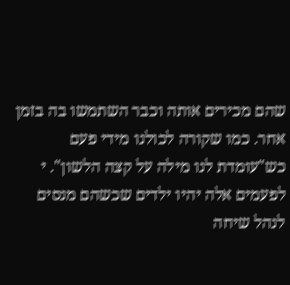שהם מכירים אותה וכבר השתמשו בה בזמן אחר. כמו שקורה לכולנו מידי פעם כש"עומדת לנו מילה על קצה הלשון". י
לפעמים אלה יהיו ילדים שכשהם מנסים לנהל שיחה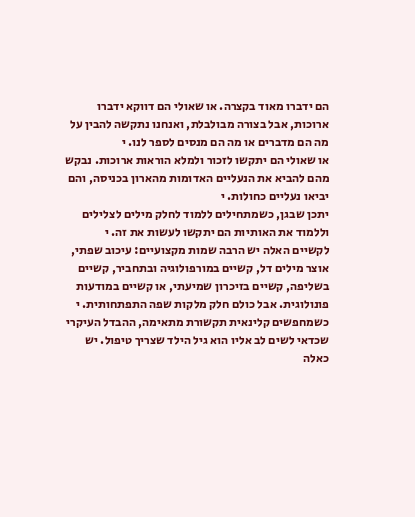הם ידברו מאוד בקצרה. או שאולי הם דווקא ידברו ארוכות, אבל בצורה מבולבלת, ואנחנו נתקשה להבין על מה הם מדברים או מה הם מנסים לספר לנו. י
או שאולי הם יתקשו לזכור ולמלא הוראות ארוכות. נבקש מהם להביא את הנעליים האדומות מהארון בכניסה, והם יביאו נעליים כחולות. י
יתכן שבגן, כשמתחילים ללמוד לחלק מילים לצלילים וללמוד את האותיות הם יתקשו לעשות את זה. י
לקשיים האלה יש הרבה שמות מקצועיים: עיכוב שפתי, אוצר מילים דל, קשיים במורפולוגיה ובתחביר, קשיים בשליפה, קשיים בזיכרון שמיעתי, או קשיים במודעות פונולוגית. אבל כולם חלק מלקות שפה התפתחותית. י
כשמחפשים קלינאית תקשורת מתאימה, ההבדל העיקרי שכדאי לשים לב אליו הוא גיל הילד שצריך טיפול. יש כאלה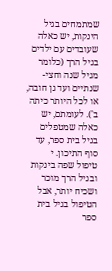שמתמחים בגיל הינקות, יש כאלה שעובדים עם ילדים בגיל הרך (כלומר מגיל שנה וחצי-שנתיים ועד גן חובה, או לכל היותר כיתה ב'). לעומתם, יש כאלה שמטפלים בגיל בית ספר, עד סוף התיכון. י
טיפול שפה בינקות ובגיל הרך מוכר ושכיח יותר, אבל הטיפול בגיל בית ספר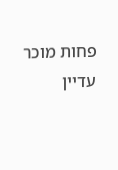פחות מוכר עדיין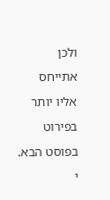ולכן אתייחס אליו יותר בפירוט בפוסט הבא. י